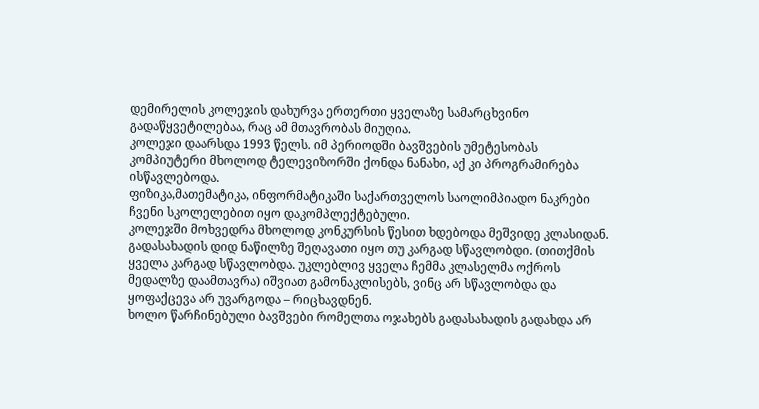დემირელის კოლეჯის დახურვა ერთერთი ყველაზე სამარცხვინო გადაწყვეტილებაა, რაც ამ მთავრობას მიუღია.
კოლეჯი დაარსდა 1993 წელს. იმ პერიოდში ბავშვების უმეტესობას კომპიუტერი მხოლოდ ტელევიზორში ქონდა ნანახი, აქ კი პროგრამირება ისწავლებოდა.
ფიზიკა,მათემატიკა, ინფორმატიკაში საქართველოს საოლიმპიადო ნაკრები ჩვენი სკოლელებით იყო დაკომპლექტებული.
კოლეჯში მოხვედრა მხოლოდ კონკურსის წესით ხდებოდა მეშვიდე კლასიდან.
გადასახადის დიდ ნაწილზე შეღავათი იყო თუ კარგად სწავლობდი. (თითქმის ყველა კარგად სწავლობდა. უკლებლივ ყველა ჩემმა კლასელმა ოქროს მედალზე დაამთავრა) იშვიათ გამონაკლისებს, ვინც არ სწავლობდა და ყოფაქცევა არ უვარგოდა – რიცხავდნენ.
ხოლო წარჩინებული ბავშვები რომელთა ოჯახებს გადასახადის გადახდა არ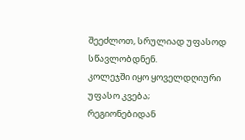შეეძლოთ, სრულიად უფასოდ სწავლობდნენ.
კოლეჯში იყო ყოველდღიური უფასო კვება;
რეგიონებიდან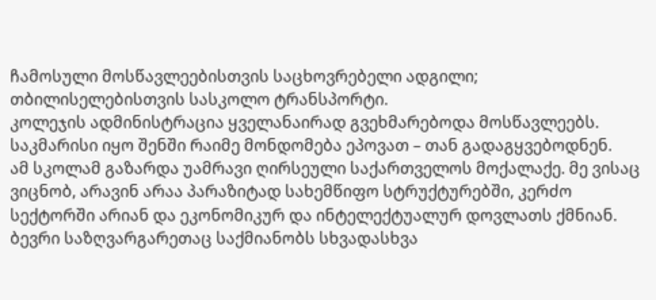ჩამოსული მოსწავლეებისთვის საცხოვრებელი ადგილი;
თბილისელებისთვის სასკოლო ტრანსპორტი.
კოლეჯის ადმინისტრაცია ყველანაირად გვეხმარებოდა მოსწავლეებს. საკმარისი იყო შენში რაიმე მონდომება ეპოვათ – თან გადაგყვებოდნენ.
ამ სკოლამ გაზარდა უამრავი ღირსეული საქართველოს მოქალაქე. მე ვისაც ვიცნობ, არავინ არაა პარაზიტად სახემწიფო სტრუქტურებში, კერძო სექტორში არიან და ეკონომიკურ და ინტელექტუალურ დოვლათს ქმნიან. ბევრი საზღვარგარეთაც საქმიანობს სხვადასხვა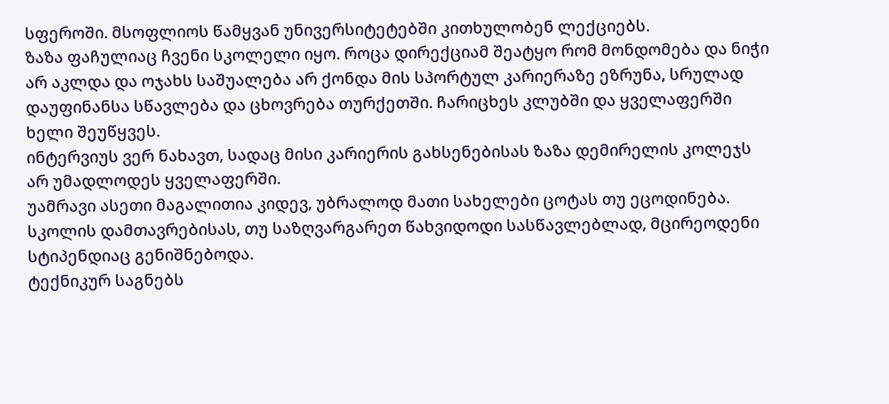სფეროში. მსოფლიოს წამყვან უნივერსიტეტებში კითხულობენ ლექციებს.
ზაზა ფაჩულიაც ჩვენი სკოლელი იყო. როცა დირექციამ შეატყო რომ მონდომება და ნიჭი არ აკლდა და ოჯახს საშუალება არ ქონდა მის სპორტულ კარიერაზე ეზრუნა, სრულად დაუფინანსა სწავლება და ცხოვრება თურქეთში. ჩარიცხეს კლუბში და ყველაფერში ხელი შეუწყვეს.
ინტერვიუს ვერ ნახავთ, სადაც მისი კარიერის გახსენებისას ზაზა დემირელის კოლეჯს არ უმადლოდეს ყველაფერში.
უამრავი ასეთი მაგალითია კიდევ, უბრალოდ მათი სახელები ცოტას თუ ეცოდინება.
სკოლის დამთავრებისას, თუ საზღვარგარეთ წახვიდოდი სასწავლებლად, მცირეოდენი სტიპენდიაც გენიშნებოდა.
ტექნიკურ საგნებს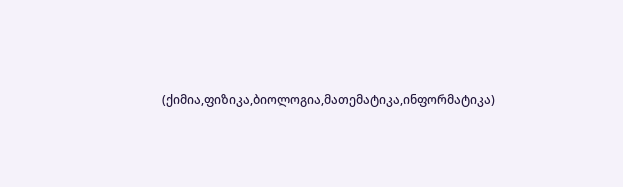(ქიმია,ფიზიკა,ბიოლოგია,მათემატიკა,ინფორმატიკა)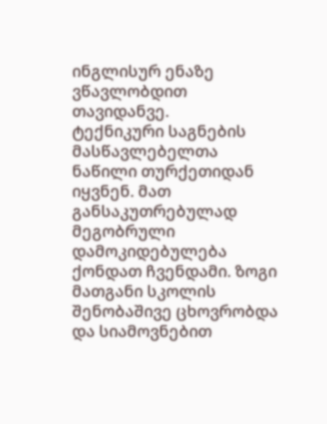ინგლისურ ენაზე ვწავლობდით თავიდანვე.
ტექნიკური საგნების მასწავლებელთა ნაწილი თურქეთიდან იყვნენ. მათ განსაკუთრებულად მეგობრული დამოკიდებულება ქონდათ ჩვენდამი. ზოგი მათგანი სკოლის შენობაშივე ცხოვრობდა და სიამოვნებით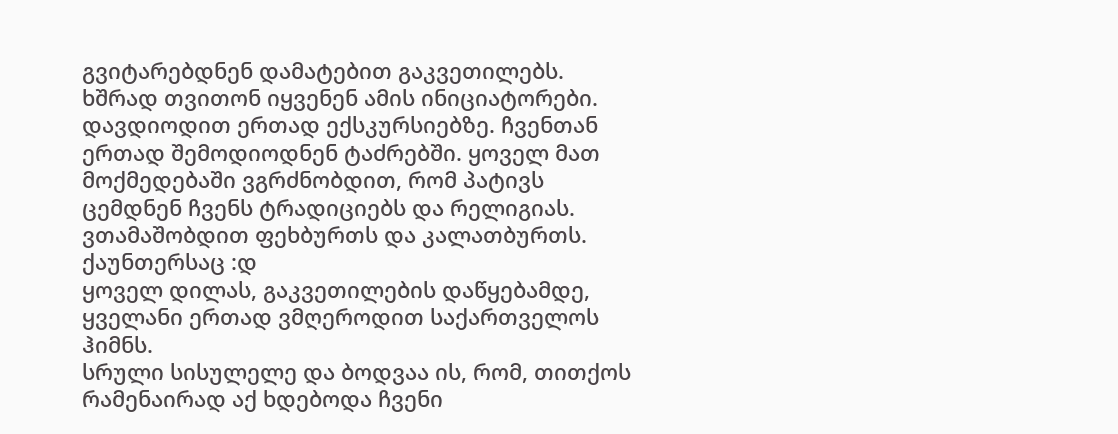გვიტარებდნენ დამატებით გაკვეთილებს. ხშრად თვითონ იყვენენ ამის ინიციატორები.
დავდიოდით ერთად ექსკურსიებზე. ჩვენთან ერთად შემოდიოდნენ ტაძრებში. ყოველ მათ მოქმედებაში ვგრძნობდით, რომ პატივს ცემდნენ ჩვენს ტრადიციებს და რელიგიას.
ვთამაშობდით ფეხბურთს და კალათბურთს. ქაუნთერსაც :დ
ყოველ დილას, გაკვეთილების დაწყებამდე, ყველანი ერთად ვმღეროდით საქართველოს ჰიმნს.
სრული სისულელე და ბოდვაა ის, რომ, თითქოს რამენაირად აქ ხდებოდა ჩვენი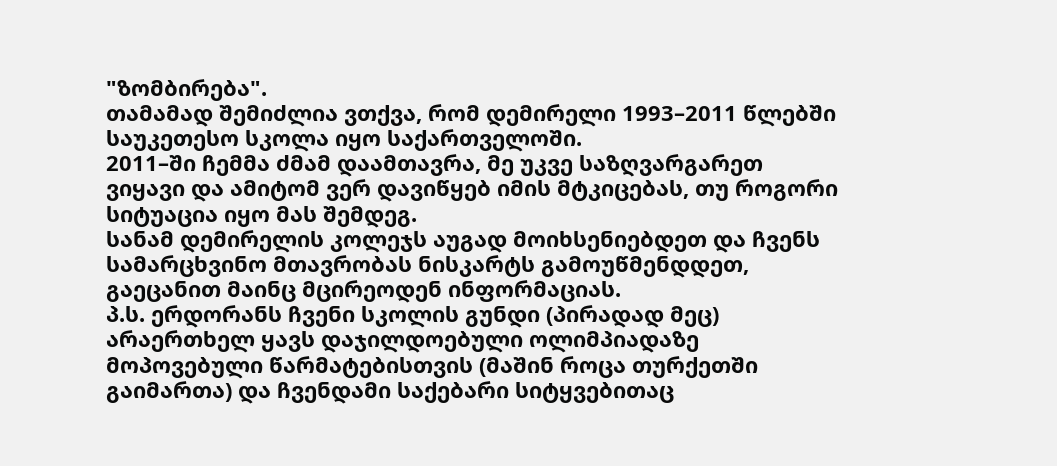"ზომბირება".
თამამად შემიძლია ვთქვა, რომ დემირელი 1993–2011 წლებში საუკეთესო სკოლა იყო საქართველოში.
2011–ში ჩემმა ძმამ დაამთავრა, მე უკვე საზღვარგარეთ ვიყავი და ამიტომ ვერ დავიწყებ იმის მტკიცებას, თუ როგორი სიტუაცია იყო მას შემდეგ.
სანამ დემირელის კოლეჯს აუგად მოიხსენიებდეთ და ჩვენს სამარცხვინო მთავრობას ნისკარტს გამოუწმენდდეთ, გაეცანით მაინც მცირეოდენ ინფორმაციას.
პ.ს. ერდორანს ჩვენი სკოლის გუნდი (პირადად მეც) არაერთხელ ყავს დაჯილდოებული ოლიმპიადაზე მოპოვებული წარმატებისთვის (მაშინ როცა თურქეთში გაიმართა) და ჩვენდამი საქებარი სიტყვებითაც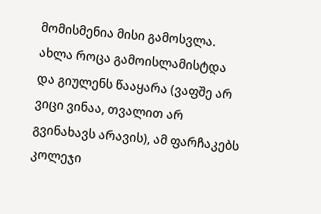მომისმენია მისი გამოსვლა.
ახლა როცა გამოისლამისტდა და გიულენს წააყარა (ვაფშე არ ვიცი ვინაა, თვალით არ გვინახავს არავის), ამ ფარჩაკებს კოლეჯი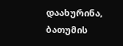დაახურინა, ბათუმის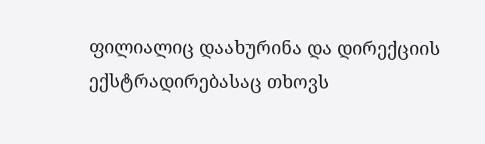ფილიალიც დაახურინა და დირექციის ექსტრადირებასაც თხოვს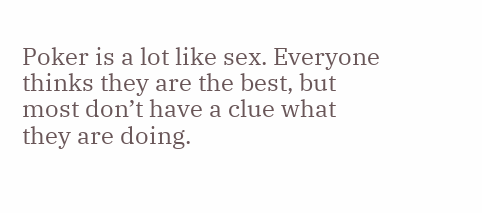Poker is a lot like sex. Everyone thinks they are the best, but most don’t have a clue what they are doing.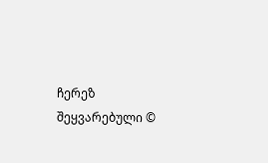ჩერეზ შეყვარებული ©